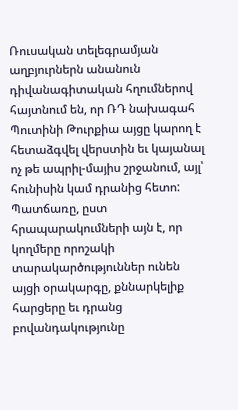Ռուսական տելեգրամյան աղբյուրներն անանուն դիվանագիտական հղումներով հայտնում են, որ ՌԴ նախագահ Պուտինի Թուրքիա այցը կարող է հետաձգվել վերստին եւ կայանալ ոչ թե ապրիլ-մայիս շրջանում, այլ՝ հունիսին կամ դրանից հետո: Պատճառը, ըստ հրապարակումների այն է, որ կողմերը որոշակի տարակարծություններ ունեն այցի օրակարգը, քննարկելիք հարցերը եւ դրանց բովանդակությունը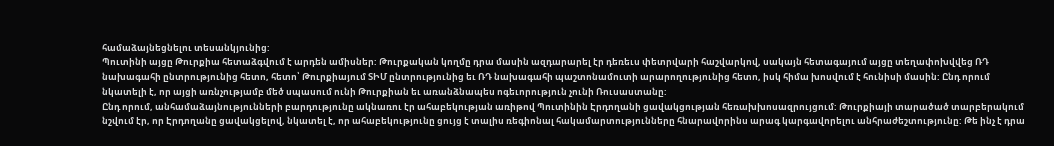համաձայնեցնելու տեսանկյունից:
Պուտինի այցը Թուրքիա հետաձգվում է արդեն ամիսներ: Թուրքական կողմը դրա մասին ազդարարել էր դեռեւս փետրվարի հաշվարկով, սակայն հետագայում այցը տեղափոխվվեց ՌԴ նախագահի ընտրությունից հետո, հետո՝ Թուրքիայում ՏԻՄ ընտրությունից եւ ՌԴ նախագահի պաշտոնամուտի արարողությունից հետո, իսկ հիմա խոսվում է հունիսի մասին: Ընդ որում նկատելի է, որ այցի առնչությամբ մեծ սպասում ունի Թուրքիան եւ առանձնապես ոգեւորություն չունի Ռուսաստանը:
Ընդ որում, անհամաձայնությունների բարդությունը ակնառու էր ահաբեկության առիթով Պուտինին Էրդողանի ցավակցության հեռախխոսազրույցում: Թուրքիայի տարածած տարբերակում նշվում էր, որ Էրդողանը ցավակցելով, նկատել է, որ ահաբեկությունը ցույց է տալիս ռեգիոնալ հակամարտությունները հնարավորինս արագ կարգավորելու անհրաժեշտությունը: Թե ինչ է դրա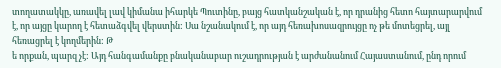տողատակկը, առավել լավ կիմանա իհարկե Պուտինը, բայց հատկանշական է, որ դրանից հետո հայտարարվում է, որ այցը կարող է հետաձգվել վերստին: Սա նշանակում է, որ այդ հեռախոսազրույցը ոչ թե մոտեցրել, այլ հեռացրել է կողմերին: Թ
ե որքան, պարզ չէ: Այդ հանգամանքը բնականաբար ուշադրության է արժանանում Հայաստանում, ընդ որում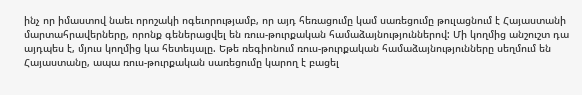ինչ որ իմաստով նաեւ որոշակի ոգեւորությամբ, որ այդ հեռացումը կամ սառեցումը թուլացնում է Հայաստանի մարտահրավերները, որոնք գեներացվել են ռուս-թուրքական համաձայնություններով: Մի կողմից անշուշտ դա այդպես է, մյուս կողմից կա հետեւյալը. Եթե ռեգիոնում ռուս-թուրքական համաձայնությունները սեղմում են Հայաստանը, ապա ռուս-թուրքական սառեցումը կարող է բացել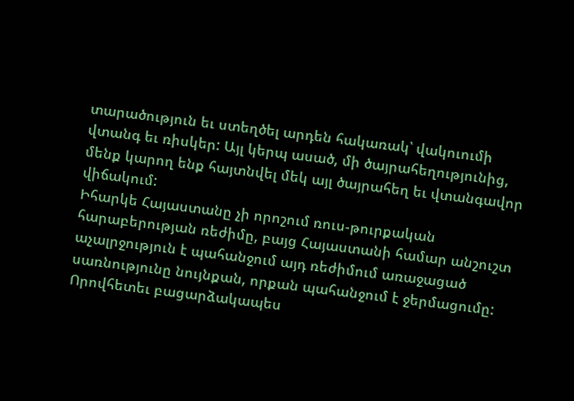տարածություն եւ ստեղծել արդեն հակառակ՝ վակուումի վտանգ եւ ռիսկեր: Այլ կերպ ասած, մի ծայրահեղությունից, մենք կարող ենք հայտնվել մեկ այլ ծայրահեղ եւ վտանգավոր վիճակում:
Իհարկե Հայաստանը չի որոշում ռուս-թուրքական հարաբերության ռեժիմը, բայց Հայաստանի համար անշուշտ աչալրջություն է պահանջում այդ ռեժիմում առաջացած սառնությունը նույնքան, որքան պահանջում է ջերմացումը: Որովհետեւ բացարձակապես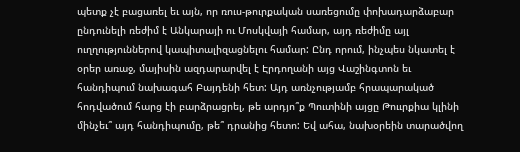պետք չէ բացառել եւ այն, որ ռուս-թուրքական սառեցումը փոխադարձաբար ընդունելի ռեժիմ է Անկարայի ու Մոսկվայի համար, այդ ռեժիմը այլ ուղղություններով կապիտալիզացնելու համար: Ընդ որում, ինչպես նկատել է օրեր առաջ, մայիսին ազդարարվել է Էրդողանի այց Վաշինգտոն եւ հանդիպում նախագահ Բայդենի հետ: Այդ առնչությամբ հրապարակած հոդվածում հարց էի բարձրացրել, թե արդյո՞ք Պուտինի այցը Թոււրքիա կլինի մինչեւ՞ այդ հանդիպումը, թե՞ դրանից հետո: Եվ ահա, նախօրեին տարածվող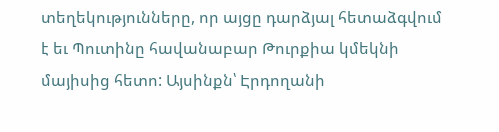տեղեկությունները, որ այցը դարձյալ հետաձգվում է եւ Պուտինը հավանաբար Թուրքիա կմեկնի մայիսից հետո: Այսինքն՝ Էրդողանի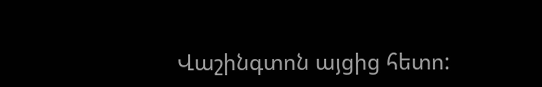Վաշինգտոն այցից հետո: